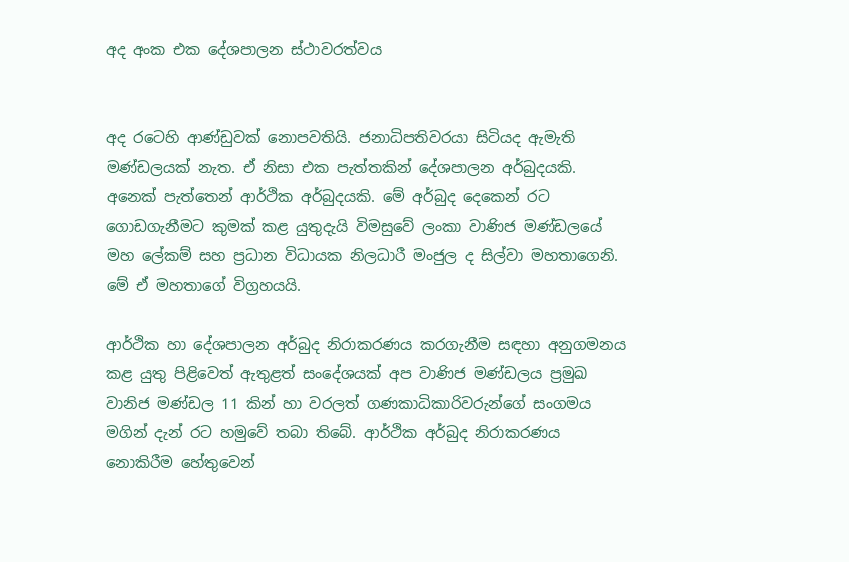අද අංක එක දේශපාලන ස්ථාවරත්වය


අද රටෙහි ආණ්ඩුවක් නොපවතියි. ජනාධිපතිවරයා සිටියද ඇමැති මණ්ඩලයක් නැත. ඒ නිසා එක පැත්තකින් දේශපාලන අර්බුදයකි. අනෙක් පැත්තෙන් ආර්ථික අර්බුදයකි. මේ අර්බුද දෙකෙන් රට ගොඩගැනීමට කුමක් කළ යුතුදැයි විමසුවේ ලංකා වාණිජ මණ්ඩලයේ මහ ලේකම් සහ ප්‍රධාන විධායක නිලධාරී මංජුල ද සිල්වා මහතාගෙනි. මේ ඒ මහතාගේ විග්‍රහයයි.

ආර්ථික හා දේශපාලන අර්බුද නිරාකරණය කරගැනීම සඳහා අනුගමනය කළ යුතු පිළිවෙත් ඇතුළත් සංදේශයක් අප වාණිජ මණ්ඩලය ප්‍රමුඛ වානිජ මණ්ඩල 11 කින් හා වරලත් ගණකාධිකාරිවරුන්ගේ සංගමය මගින් දැන් රට හමුවේ තබා තිබේ. ආර්ථික අර්බුද නිරාකරණය නොකිරීම හේතුවෙන්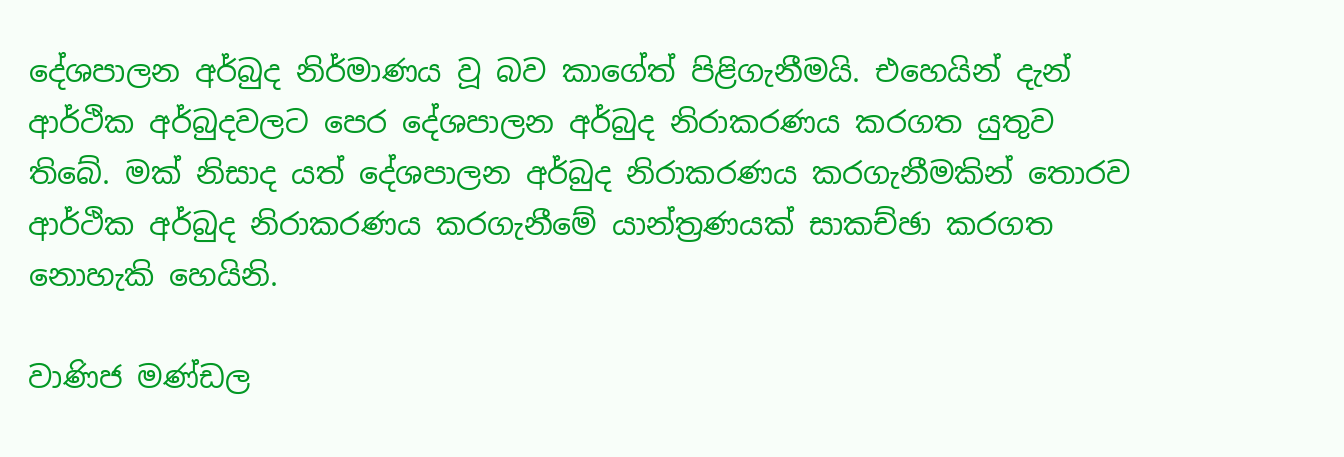දේශපාලන අර්බුද නිර්මාණය වූ බව කාගේත් පිළිගැනීමයි. එහෙයින් දැන් ආර්ථික අර්බුදවලට පෙර දේශපාලන අර්බුද නිරාකරණය කරගත යුතුව තිබේ. මක් නිසාද යත් දේශපාලන අර්බුද නිරාකරණය කරගැනීමකින් තොරව ආර්ථික අර්බුද නිරාකරණය කරගැනීමේ යාන්ත්‍රණයක් සාකච්ඡා කරගත නොහැකි හෙයිනි.

වාණිජ මණ්ඩල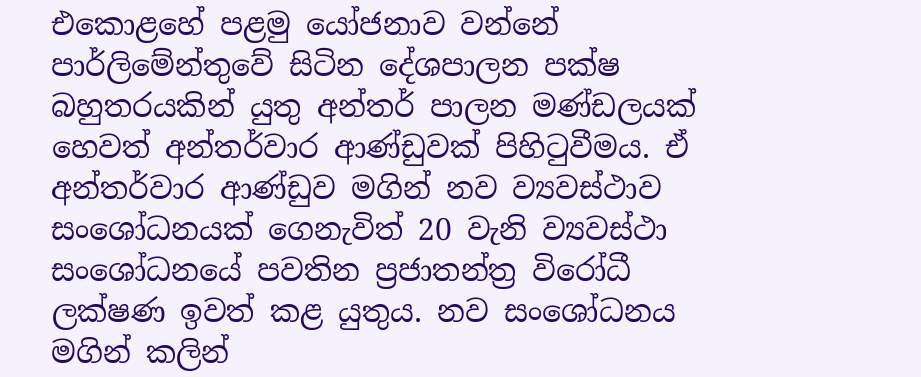එකොළහේ පළමු යෝජනාව වන්නේ පාර්ලිමේන්තුවේ සිටින දේශපාලන පක්ෂ බහුතරයකින් යුතු අන්තර් පාලන මණ්ඩලයක් හෙවත් අන්තර්වාර ආණ්ඩුවක් පිහිටුවීමය. ඒ අන්තර්වාර ආණ්ඩුව මගින් නව ව්‍යවස්ථාව සංශෝධනයක් ගෙනැවිත් 20 වැනි ව්‍යවස්ථා සංශෝධනයේ පවතින ප්‍රජාතන්ත්‍ර විරෝධී ලක්ෂණ ඉවත් කළ යුතුය. නව සංශෝධනය මගින් කලින්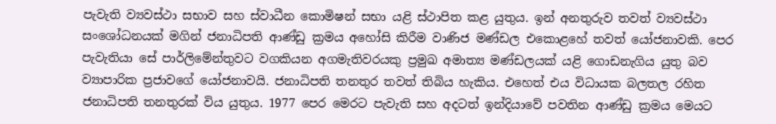පැවැති ව්‍යවස්ථා සභාව සහ ස්වාධීන කොමිෂන් සභා යළි ස්ථාපිත කළ යුතුය. ඉන් අනතුරුව තවත් ව්‍යවස්ථා සංශෝධනයක් මගින් ජනාධිපති ආණ්ඩු ක්‍රමය අහෝසි කිරීම වාණිජ මණ්ඩල එකොළහේ තවත් යෝජනාවකි. පෙර පැවැතියා සේ පාර්ලිමේන්තුවට වගකියන අගමැතිවරයකු ප්‍රමුඛ අමාත්‍ය මණ්ඩලයක් යළි ගොඩනැගිය යුතු බව ව්‍යාපාරික ප්‍රජාවගේ යෝජනාවයි. ජනාධිපති තනතුර තවත් තිබිය හැකිය. එහෙත් එය විධායක බලතල රහිත ජනාධිපති තනතුරක් විය යුතුය. 1977 පෙර මෙරට පැවැති සහ අදටත් ඉන්දියාවේ පවතින ආණ්ඩු ක්‍රමය මෙයට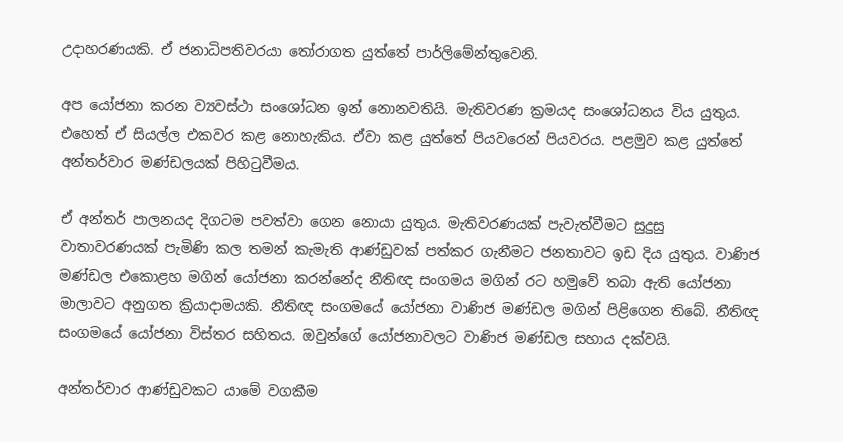උදාහරණයකි. ඒ ජනාධිපතිවරයා තෝරාගත යුත්තේ පාර්ලිමේන්තුවෙනි.

අප යෝජනා කරන ව්‍යවස්ථා සංශෝධන ඉන් නොනවතියි. මැතිවරණ ක්‍රමයද සංශෝධනය විය යුතුය. එහෙත් ඒ සියල්ල එකවර කළ නොහැකිය. ඒවා කළ යුත්තේ පියවරෙන් පියවරය. පළමුව කළ යුත්තේ අන්තර්වාර මණ්ඩලයක් පිහිටුවීමය.

ඒ අන්තර් පාලනයද දිගටම පවත්වා ගෙන නොයා යුතුය. මැතිවරණයක් පැවැත්වීමට සුදුසු වාතාවරණයක් පැමිණි කල තමන් කැමැති ආණ්ඩුවක් පත්කර ගැනීමට ජනතාවට ඉඩ දිය යුතුය. වාණිජ මණ්ඩල එකොළහ මගින් යෝජනා කරන්නේද නීතිඥ සංගමය මගින් රට හමුවේ තබා ඇති යෝජනා මාලාවට අනුගත ක්‍රියාදාමයකි. නීතිඥ සංගමයේ යෝජනා වාණිජ මණ්ඩල මගින් පිළිගෙන තිබේ. නීතිඥ සංගමයේ යෝජනා විස්තර සහිතය. ඔවුන්ගේ යෝජනාවලට වාණිජ මණ්ඩල සහාය දක්වයි.

අන්තර්වාර ආණ්ඩුවකට යාමේ වගකීම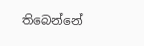තිබෙන්නේ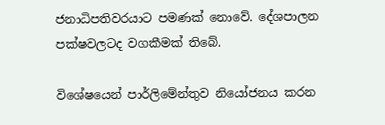ජනාධිපතිවරයාට පමණක් නොවේ. දේශපාලන පක්ෂවලටද වගකීමක් තිබේ.

විශේෂයෙන් පාර්ලිමේන්තුව නියෝජනය කරන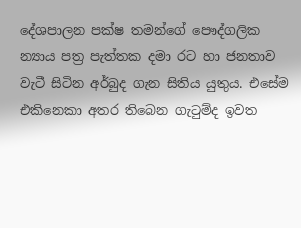දේශපාලන පක්ෂ තමන්ගේ පෞද්ගලික න්‍යාය පත්‍ර පැත්තක දමා රට හා ජනතාව වැටී සිටින අර්බුද ගැන සිතිය යුතුය. එසේම එකිනෙකා අතර තිබෙන ගැටුම්ද ඉවත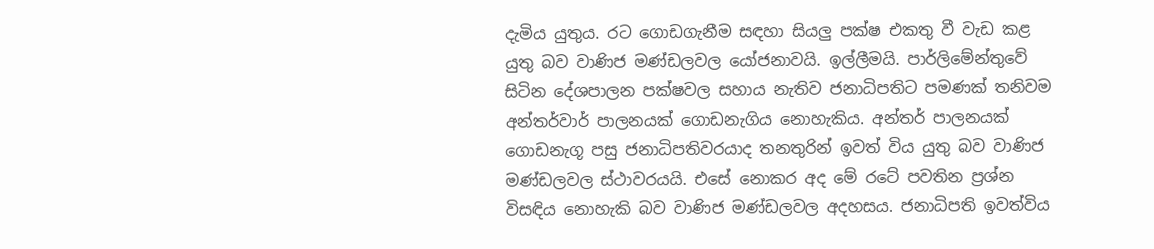දැමිය යුතුය. රට ගොඩගැනීම සඳහා සියලු පක්ෂ එකතු වී වැඩ කළ යුතු බව වාණිජ මණ්ඩලවල යෝජනාවයි. ඉල්ලීමයි. පාර්ලිමේන්තුවේ සිටින දේශපාලන පක්ෂවල සහාය නැතිව ජනාධිපතිට පමණක් තනිවම අන්තර්වාර් පාලනයක් ගොඩනැගිය නොහැකිය. අන්තර් පාලනයක්  ගොඩනැගූ පසු ජනාධිපතිවරයාද තනතුරින් ඉවත් විය යුතු බව වාණිජ මණ්ඩලවල ස්ථාවරයයි. එසේ නොකර අද මේ රටේ පවතින ප්‍රශ්න විසඳිය නොහැකි බව වාණිජ මණ්ඩලවල අදහසය. ජනාධිපති ඉවත්විය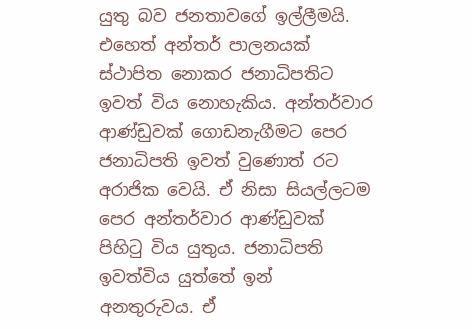යුතු බව ජනතාවගේ ඉල්ලීමයි. එහෙත් අන්තර් පාලනයක් ස්ථාපිත නොකර ජනාධිපතිට ඉවත් විය නොහැකිය. අන්තර්වාර ආණ්ඩුවක් ගොඩනැගීමට පෙර ජනාධිපති ඉවත් වුණොත් රට අරාජික වෙයි. ඒ නිසා සියල්ලටම පෙර අන්තර්වාර ආණ්ඩුවක් පිහිටු විය යුතුය. ජනාධිපති ඉවත්විය යුත්තේ ඉන් අනතුරුවය. ඒ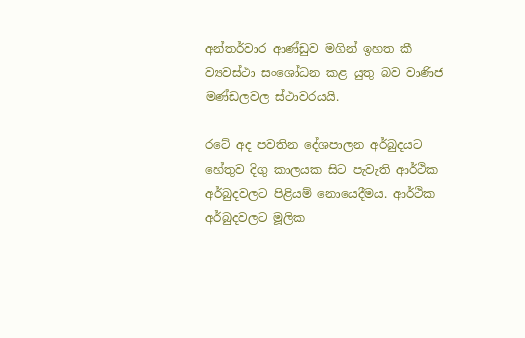අන්තර්වාර ආණ්ඩුව මගින් ඉහත කී ව්‍යවස්ථා සංශෝධන කළ යුතු බව වාණිජ මණ්ඩලවල ස්ථාවරයයි.

රටේ අද පවතින දේශපාලන අර්බුදයට හේතුව දිගු කාලයක සිට පැවැති ආර්ථික අර්බුදවලට පිළියම් නොයෙදීමය. ආර්ථික අර්බුදවලට මූලික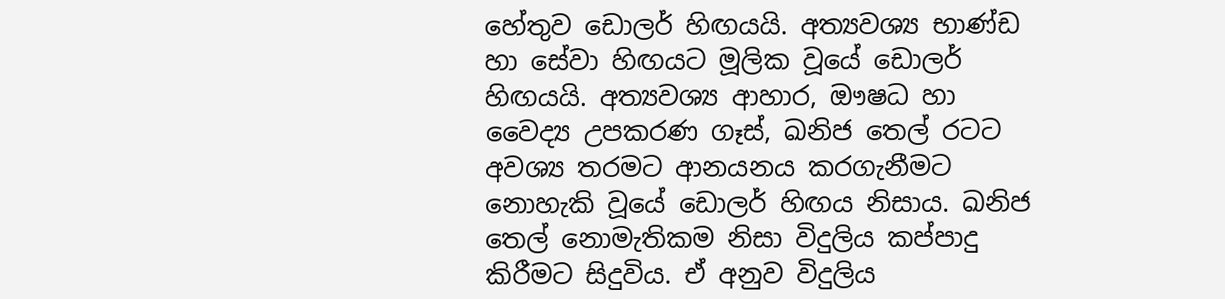හේතුව ඩොලර් හිඟයයි. අත්‍යවශ්‍ය භාණ්ඩ හා සේවා හිඟයට මූලික වූයේ ඩොලර් හිඟයයි. අත්‍යවශ්‍ය ආහාර, ඖෂධ හා වෛද්‍ය උපකරණ ගෑස්, ඛනිජ තෙල් රටට අවශ්‍ය තරමට ආනයනය කරගැනීමට නොහැකි වූයේ ඩොලර් හිඟය නිසාය. ඛනිජ තෙල් නොමැතිකම නිසා විදුලිය කප්පාදු කිරීමට සිදුවිය. ඒ අනුව විදුලිය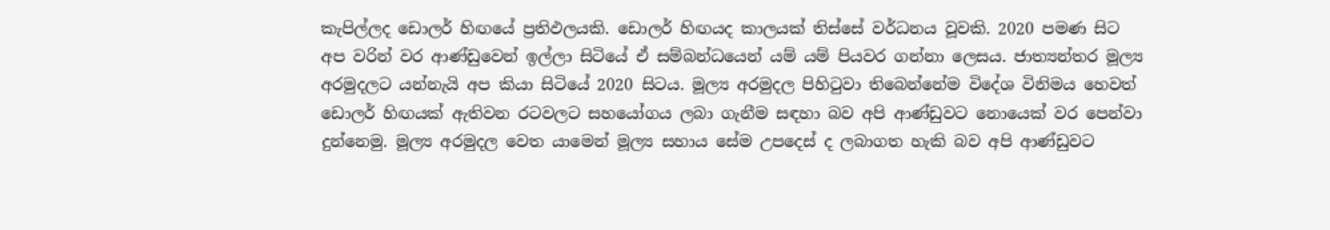කැපිල්ලද ඩොලර් හිඟයේ ප්‍රතිඵලයකි. ඩොලර් හිඟයද කාලයක් තිස්සේ වර්ධනය වූවකි. 2020 පමණ සිට අප වරින් වර ආණ්ඩුවෙන් ඉල්ලා සිටියේ ඒ සම්බන්ධයෙන් යම් යම් පියවර ගන්නා ලෙසය. ජාත්‍යන්තර මූල්‍ය අරමුදලට යන්නැයි අප කියා සිටියේ 2020 සිටය. මූල්‍ය අරමුදල පිහිටුවා තිබෙන්නේම විදේශ විනිමය හෙවත් ඩොලර් හිඟයක් ඇතිවන රටවලට සහයෝගය ලබා ගැනීම සඳහා බව අපි ආණ්ඩුවට නොයෙක් වර පෙන්වා දුන්නෙමු. මූල්‍ය අරමුදල වෙත යාමෙන් මූල්‍ය සහාය සේම උපදෙස් ද ලබාගත හැකි බව අපි ආණ්ඩුවට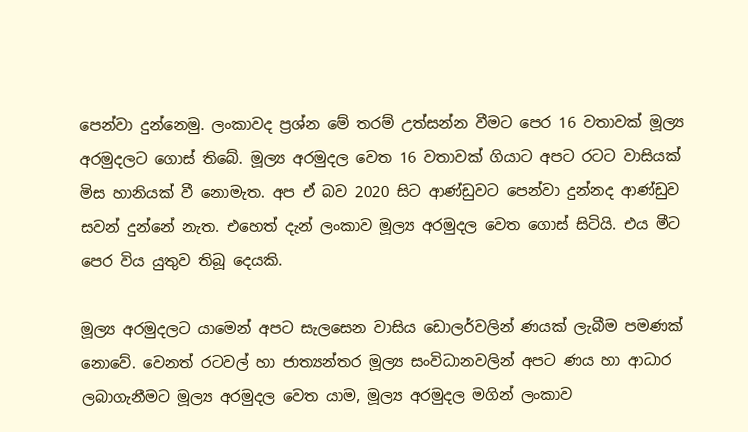පෙන්වා දුන්නෙමු. ලංකාවද ප්‍රශ්න මේ තරම් උත්සන්න වීමට පෙර 16 වතාවක් මූල්‍ය අරමුදලට ගොස් තිබේ. මූල්‍ය අරමුදල වෙත 16 වතාවක් ගියාට අපට රටට වාසියක් මිස හානියක් වී නොමැත. අප ඒ බව 2020 සිට ආණ්ඩුවට පෙන්වා දුන්නද ආණ්ඩුව සවන් දුන්නේ නැත. එහෙත් දැන් ලංකාව මූල්‍ය අරමුදල වෙත ගොස් සිටියි. එය මීට පෙර විය යුතුව තිබූ දෙයකි.

මූල්‍ය අරමුදලට යාමෙන් අපට සැලසෙන වාසිය ඩොලර්වලින් ණයක් ලැබීම පමණක් නොවේ. වෙනත් රටවල් හා ජාත්‍යන්තර මූල්‍ය සංවිධානවලින් අපට ණය හා ආධාර ලබාගැනීමට මූල්‍ය අරමුදල වෙත යාම, මූල්‍ය අරමුදල මගින් ලංකාව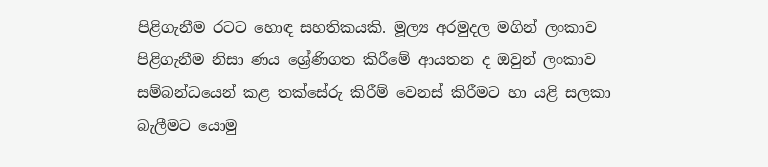පිළිගැනීම රටට හොඳ සහතිකයකි. මූල්‍ය අරමුදල මගින් ලංකාව පිළිගැනීම නිසා ණය ශ්‍රේණිගත කිරීමේ ආයතන ද ඔවුන් ලංකාව සම්බන්ධයෙන් කළ තක්සේරු කිරීම් වෙනස් කිරීමට හා යළි සලකා බැලීමට යොමු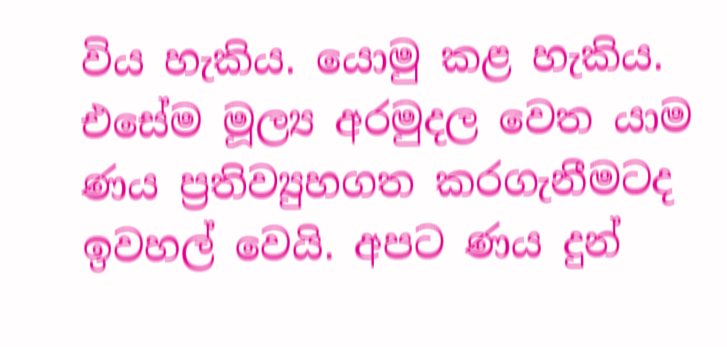විය හැකිය. යොමු කළ හැකිය. එසේම මූල්‍ය අරමුදල වෙත යාම ණය ප්‍රතිව්‍යුහගත කරගැනීමටද ඉවහල් වෙයි. අපට ණය දුන්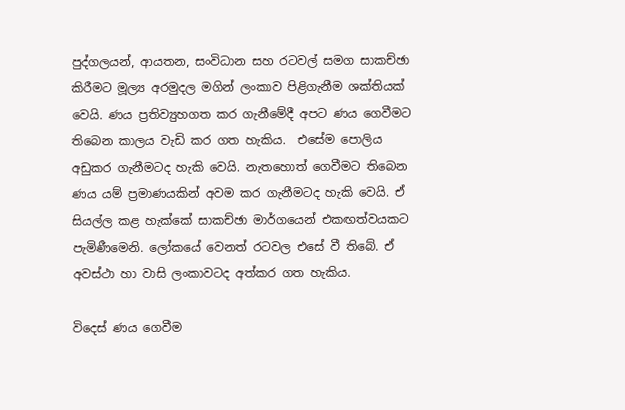පුද්ගලයන්, ආයතන, සංවිධාන සහ රටවල් සමග සාකච්ඡා කිරීමට මූල්‍ය අරමුදල මගින් ලංකාව පිළිගැනීම ශක්තියක් වෙයි. ණය ප්‍රතිව්‍යුහගත කර ගැනීමේදී අපට ණය ගෙවීමට තිබෙන කාලය වැඩි කර ගත හැකිය.  එසේම පොලිය අඩුකර ගැනීමටද හැකි වෙයි. නැතහොත් ගෙවීමට තිබෙන ණය යම් ප්‍රමාණයකින් අවම කර ගැනීමටද හැකි වෙයි. ඒ සියල්ල කළ හැක්කේ සාකච්ඡා මාර්ගයෙන් එකඟත්වයකට පැමිණීමෙනි. ලෝකයේ වෙනත් රටවල එසේ වී තිබේ. ඒ අවස්ථා හා වාසි ලංකාවටද අත්කර ගත හැකිය.

විදෙස් ණය ගෙවීම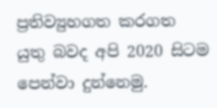ප්‍රතිව්‍යුහගත කරගත යුතු බවද අපි 2020 සිටම පෙන්වා දුන්නෙමු.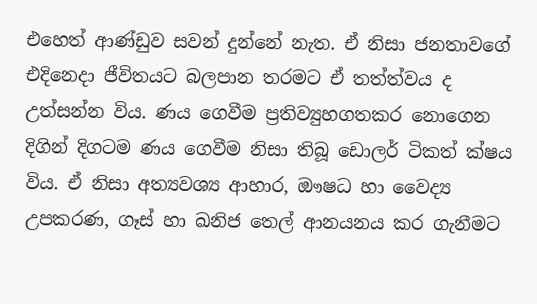එහෙත් ආණ්ඩුව සවන් දුන්නේ නැත. ඒ නිසා ජනතාවගේ එදිනෙදා ජීවිතයට බලපාන තරමට ඒ තත්ත්වය ද උත්සන්න විය. ණය ගෙවීම ප්‍රතිව්‍යුහගතකර නොගෙන දිගින් දිගටම ණය ගෙවීම නිසා තිබූ ඩොලර් ටිකත් ක්ෂය විය. ඒ නිසා අත්‍යවශ්‍ය ආහාර, ඖෂධ හා වෛද්‍ය උපකරණ, ගෑස් හා ඛනිජ තෙල් ආනයනය කර ගැනීමට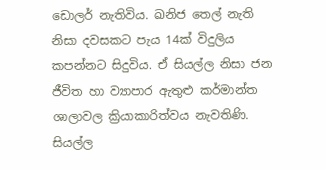ඩොලර් නැතිවිය. ඛනිජ තෙල් නැති නිසා දවසකට පැය 14ක් විදුලිය කපන්නට සිදුවිය. ඒ සියල්ල නිසා ජන ජීවිත හා ව්‍යාපාර ඇතුළු කර්මාන්ත ශාලාවල ක්‍රියාකාරිත්වය නැවතිණි. සියල්ල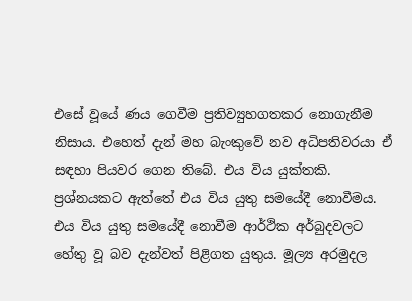එසේ වූයේ ණය ගෙවීම ප්‍රතිව්‍යුහගතකර නොගැනීම නිසාය. එහෙත් දැන් මහ බැංකුවේ නව අධිපතිවරයා ඒ සඳහා පියවර ගෙන තිබේ. එය විය යුක්තකි. ප්‍රශ්නයකට ඇත්තේ එය විය යුතු සමයේදී නොවීමය. එය විය යුතු සමයේදී නොවීම ආර්ථික අර්බුදවලට හේතු වූ බව දැන්වත් පිළිගත යුතුය. මූල්‍ය අරමුදල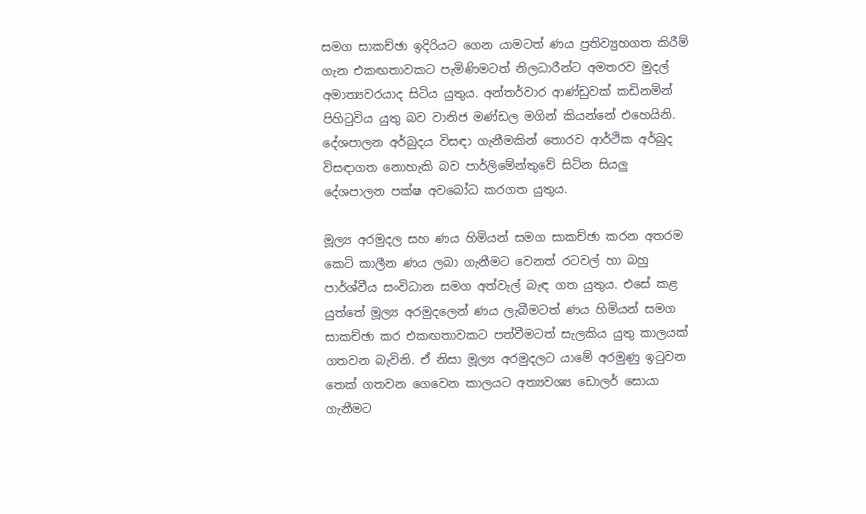සමග සාකච්ඡා ඉදිරියට ගෙන යාමටත් ණය ප්‍රතිව්‍යුහගත කිරීම් ගැන එකඟතාවකට පැමිණිමටත් නිලධාරීන්ට අමතරව මුදල් අමාත්‍යවරයාද සිටිය යුතුය. අන්තර්වාර ආණ්ඩුවක් කඩිනමින් පිහිටුවිය යුතු බව වානිජ මණ්ඩල මගින් කියන්නේ එහෙයිනි. දේශපාලන අර්බුදය විසඳා ගැනීමකින් තොරව ආර්ථික අර්බුද විසඳාගත නොහැකි බව පාර්ලිමේන්තුවේ සිටින සියලු දේශපාලන පක්ෂ අවබෝධ කරගත යුතුය.

මූල්‍ය අරමුදල සහ ණය හිමියන් සමග සාකච්ඡා කරන අතරම කෙටි කාලීන ණය ලබා ගැනීමට වෙනත් රටවල් හා බහු පාර්ශ්වීය සංවිධාන සමග අත්වැල් බැඳ ගත යුතුය. එසේ කළ යුත්තේ මූල්‍ය අරමුදලෙන් ණය ලැබීමටත් ණය හිමියන් සමග සාකච්ඡා කර එකඟතාවකට පත්වීමටත් සැලකිය යුතු කාලයක් ගතවන බැවිනි. ඒ නිසා මූල්‍ය අරමුදලට යාමේ අරමුණු ඉටුවන තෙක් ගතවන ගෙවෙන කාලයට අත්‍යවශ්‍ය ඩොලර් සොයා ගැනීමට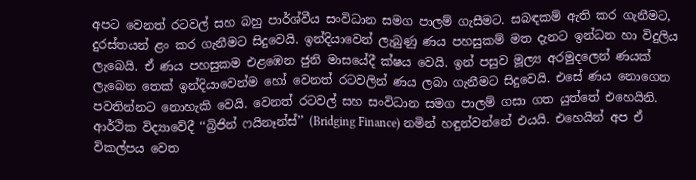අපට වෙනත් රටවල් සහ බහු පාර්ශ්වීය සංවිධාන සමග පාලම් ගැසීමට. සබඳකම් ඇති කර ගැනීමට, දුරස්තයන් ළං කර ගැනීමට සිදුවෙයි. ඉන්දියාවෙන් ලැබුණු ණය පහසුකම් මත දැනට ඉන්ධන හා විදුලිය ලැබෙයි. ඒ ණය පහසුකම එළඹෙන ජුනි මාසයේදී ක්ෂය වෙයි. ඉන් පසුව මූල්‍ය අරමුදලෙන් ණයක් ලැබෙන තෙක් ඉන්දියාවෙන්ම හෝ වෙනත් රටවලින් ණය ලබා ගැනීමට සිදුවෙයි. එසේ ණය නොගෙන පවතින්නට නොහැකි වෙයි. වෙනත් රටවල් සහ සංවිධාන සමග පාලම් ගසා ගත යුත්තේ එහෙයිනි. ආර්ථික විද්‍යාවේදී ‘‘බ්‍රිජින් ෆයිනෑන්ස්’’ (Bridging Finance) නමින් හඳුන්වන්නේ එයයි. එහෙයින් අප ඒ විකල්පය වෙත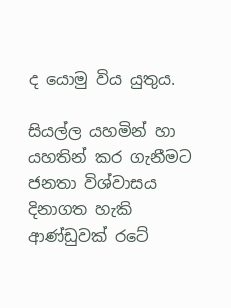ද යොමු විය යුතුය.

සියල්ල යහමින් හා යහතින් කර ගැනීමට ජනතා විශ්වාසය දිනාගත හැකි ආණ්ඩුවක් රටේ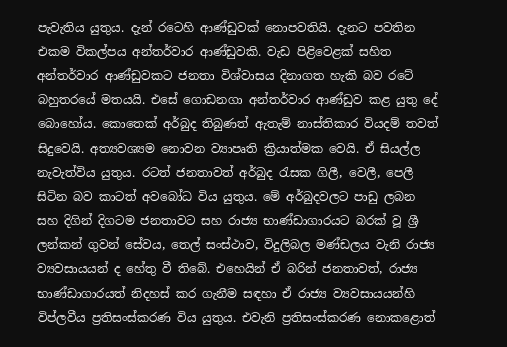පැවැතිය යුතුය. දැන් රටෙහි ආණ්ඩුවක් නොපවතියි. දැනට පවතින එකම විකල්පය අන්තර්වාර ආණ්ඩුවකි. වැඩ පිළිවෙළක් සහිත අන්තර්වාර ආණ්ඩුවකට ජනතා විශ්වාසය දිනාගත හැකි බව රටේ බහුතරයේ මතයයි. එසේ ගොඩනගා අන්තර්වාර ආණ්ඩුව කළ යුතු දේ බොහෝය. කොතෙක් අර්බුද තිබුණත් ඇතැම් නාස්තිකාර වියදම් තවත් සිදුවෙයි. අත්‍යවශ්‍යම නොවන ව්‍යාපෘති ක්‍රියාත්මක වෙයි. ඒ සියල්ල නැවැත්විය යුතුය. රටත් ජනතාවත් අර්බුද රැසක ගිලී, වෙලී, පෙලී සිටින බව කාටත් අවබෝධ විය යුතුය. මේ අර්බුදවලට පාඩු ලබන සහ දිගින් දිගටම ජනතාවට සහ රාජ්‍ය භාණ්ඩාගාරයට බරක් වූ ශ්‍රී ලන්කන් ගුවන් සේවය, තෙල් සංස්ථාව, විදුලිබල මණ්ඩලය වැනි රාජ්‍ය ව්‍යවසායයන් ද හේතු වී තිබේ. එහෙයින් ඒ බරින් ජනතාවත්, රාජ්‍ය භාණ්ඩාගාරයත් නිදහස් කර ගැනීම සඳහා ඒ රාජ්‍ය ව්‍යවසායයන්හි විප්ලවීය ප්‍රතිසංස්කරණ විය යුතුය. එවැනි ප්‍රතිසංස්කරණ නොකළොත්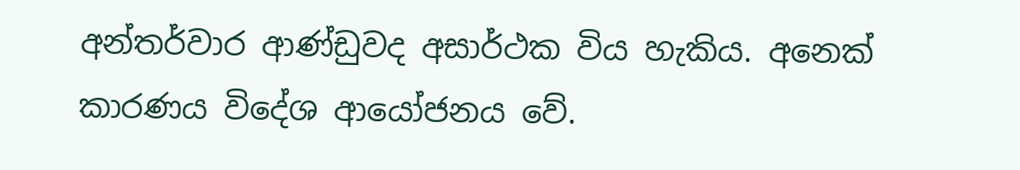අන්තර්වාර ආණ්ඩුවද අසාර්ථක විය හැකිය. අනෙක් කාරණය විදේශ ආයෝජනය වේ.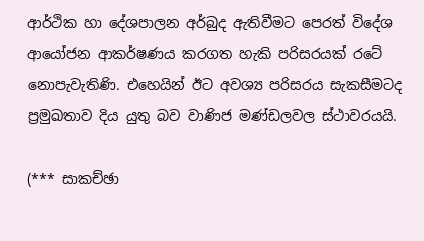ආර්ථික හා දේශපාලන අර්බුද ඇතිවීමට පෙරත් විදේශ ආයෝජන ආකර්ෂණය කරගත හැකි පරිසරයක් රටේ නොපැවැතිණි. එහෙයින් ඊට අවශ්‍ය පරිසරය සැකසීමටද ප්‍රමුඛතාව දිය යුතු බව වාණිජ මණ්ඩලවල ස්ථාවරයයි.

(*** සාකච්ඡා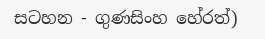සටහන - ගුණසිංහ හේරත්)